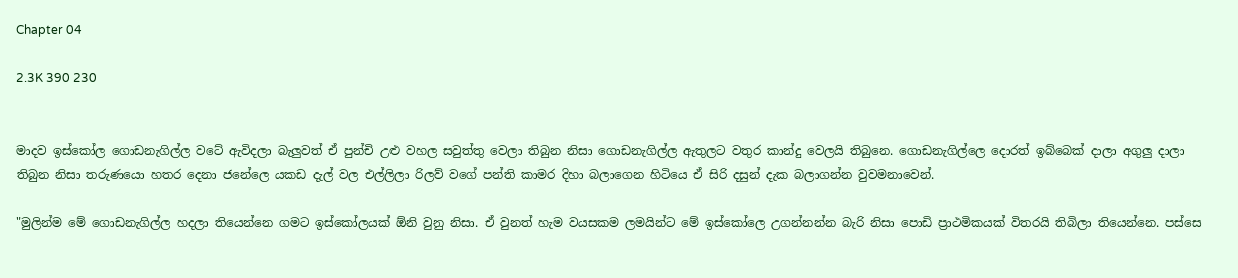Chapter 04

2.3K 390 230


මාදව ඉස්කෝල ගොඩනැගිල්ල වටේ ඇවිදලා බැලුවත් ඒ පුන්චි උළු වහල සවුත්තු වෙලා තිබුන නිසා ගොඩනැගිල්ල ඇතුලට වතුර කාන්දු වෙලයි තිබුනෙ. ගොඩනැගිල්ලෙ දොරත් ඉබ්බෙක් දාලා අගුලු දාලා තිබුන නිසා තරුණයො හතර දෙනා ජනේලෙ යකඩ දැල් වල එල්ලිලා රිලව් වගේ පන්ති කාමර දිහා බලාගෙන හිටියෙ ඒ සිරි දසුන් දැක බලාගන්න වුවමනාවෙන්.

"මුලින්ම මේ ගොඩනැගිල්ල හදලා තියෙන්නෙ ගමට ඉස්කෝලයක් ඕනි වුනු නිසා. ඒ වුනත් හැම වයසකම ලමයින්ට මේ ඉස්කෝලෙ උගන්නන්න බැරි නිසා පොඩි ප්‍රාථමිකයක් විතරයි තිබිලා තියෙන්නෙ. පස්සෙ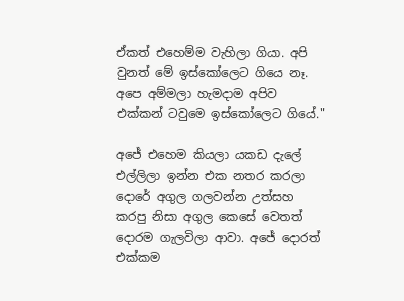ඒකත් එහෙම්ම වැහිලා ගියා. අපි වුනත් මේ ඉස්කෝලෙට ගියෙ නෑ. අපෙ අම්මලා හැමදාම අපිව එක්කන් ටවුමෙ ඉස්කෝලෙට ගියේ."

අජේ එහෙම කියලා යකඩ දැලේ එල්ලිලා ඉන්න එක නතර කරලා දොරේ අගුල ගලවන්න උත්සහ කරපු නිසා අගුල කෙසේ වෙතත් දොරම ගැලවිලා ආවා. අජේ දොරත් එක්කම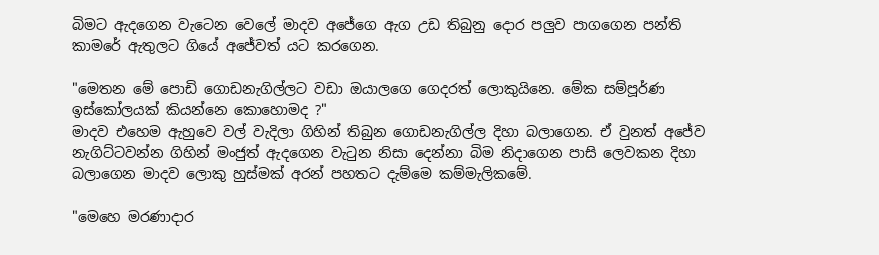බිමට ඇදගෙන වැටෙන වෙලේ මාදව අජේගෙ ඇග උඩ තිබුනු දොර පලුව පාගගෙන පන්ති කාමරේ ඇතුලට ගියේ අජේවත් යට කරගෙන.

"මෙතන මේ පොඩි ගොඩනැගිල්ලට වඩා ඔයාලගෙ ගෙදරත් ලොකුයිනෙ. මේක සම්පූර්ණ ඉස්කෝලයක් කියන්නෙ කොහොමද ?"
මාදව එහෙම ඇහුවෙ වල් වැදිලා ගිහින් තිබුන ගොඩනැගිල්ල දිහා බලාගෙන. ඒ වුනත් අජේව නැගිට්ටවන්න ගිහින් මංජුත් ඇදගෙන වැටුන නිසා දෙන්නා බිම නිදාගෙන පාසි ලෙවකන දිහා බලාගෙන මාදව ලොකු හුස්මක් අරන් පහතට දැම්මෙ කම්මැලිකමේ.

"මෙහෙ මරණාදාර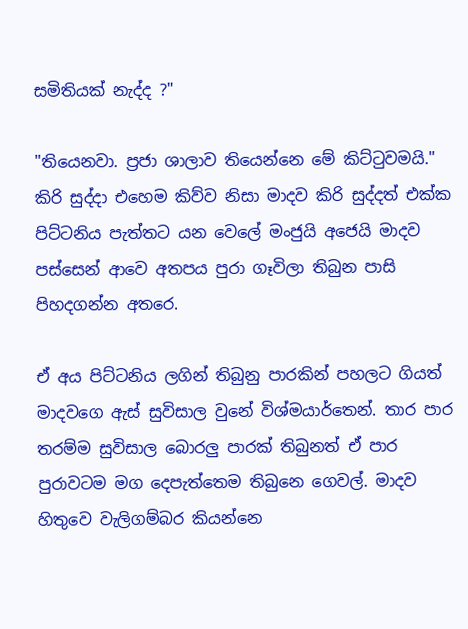සමිතියක් නැද්ද ?"

"තියෙනවා. ප්‍රජා ශාලාව තියෙන්නෙ මේ කිට්ටුවමයි."
කිරි සුද්දා එහෙම කිව්ව නිසා මාදව කිරි සුද්දත් එක්ක පිට්ටනිය පැත්තට යන වෙලේ මංජුයි අජෙයි මාදව පස්සෙන් ආවෙ අතපය පුරා ගෑවිලා තිබුන පාසි පිහදගන්න අතරෙ.

ඒ අය පිට්ටනිය ලගින් තිබුනු පාරකින් පහලට ගියත් මාදවගෙ ඇස් සුවිසාල වුනේ විශ්මයාර්තෙන්. තාර පාර තරම්ම සුවිසාල බොරලු පාරක් තිබුනත් ඒ පාර පුරාවටම මග දෙපැත්තෙම තිබුනෙ ගෙවල්. මාදව හිතුවෙ වැලිගම්බර කියන්නෙ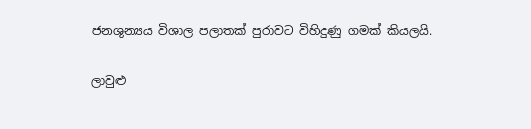ජනශුන්‍යය විශාල පලාතක් පුරාවට විහිදුණු ගමක් කියලයි.

ලාවුළු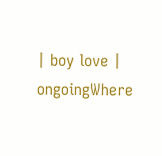| boy love | ongoingWhere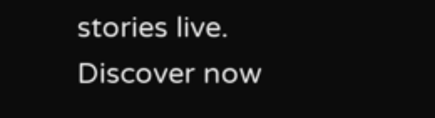stories live. Discover now